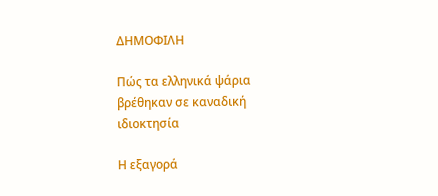ΔΗΜΟΦΙΛΗ

Πώς τα ελληνικά ψάρια βρέθηκαν σε καναδική ιδιοκτησία

Η εξαγορά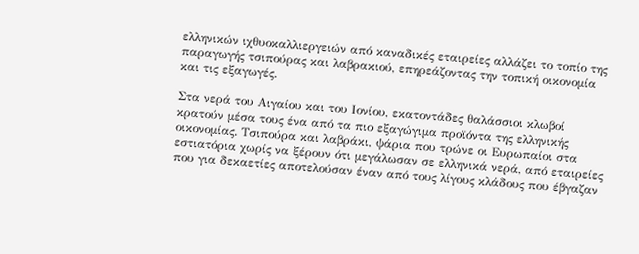ελληνικών ιχθυοκαλλιεργειών από καναδικές εταιρείες αλλάζει το τοπίο της παραγωγής τσιπούρας και λαβρακιού, επηρεάζοντας την τοπική οικονομία και τις εξαγωγές.

Στα νερά του Αιγαίου και του Ιονίου, εκατοντάδες θαλάσσιοι κλωβοί κρατούν μέσα τους ένα από τα πιο εξαγώγιμα προϊόντα της ελληνικής οικονομίας. Τσιπούρα και λαβράκι, ψάρια που τρώνε οι Ευρωπαίοι στα εστιατόρια χωρίς να ξέρουν ότι μεγάλωσαν σε ελληνικά νερά, από εταιρείες που για δεκαετίες αποτελούσαν έναν από τους λίγους κλάδους που έβγαζαν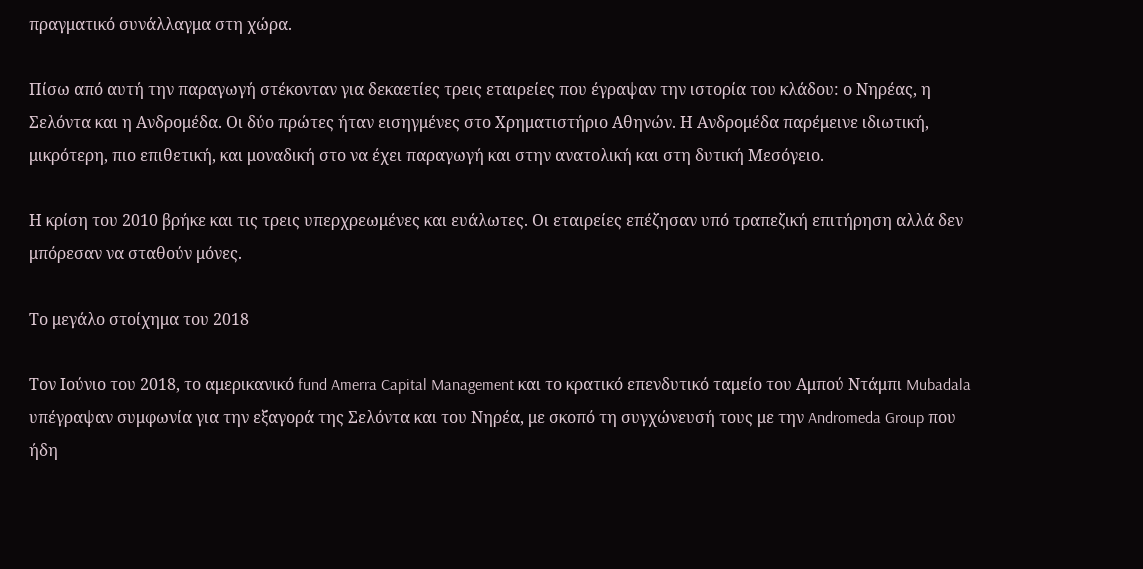πραγματικό συνάλλαγμα στη χώρα.

Πίσω από αυτή την παραγωγή στέκονταν για δεκαετίες τρεις εταιρείες που έγραψαν την ιστορία του κλάδου: ο Νηρέας, η Σελόντα και η Ανδρομέδα. Οι δύο πρώτες ήταν εισηγμένες στο Χρηματιστήριο Αθηνών. Η Ανδρομέδα παρέμεινε ιδιωτική, μικρότερη, πιο επιθετική, και μοναδική στο να έχει παραγωγή και στην ανατολική και στη δυτική Μεσόγειο.

Η κρίση του 2010 βρήκε και τις τρεις υπερχρεωμένες και ευάλωτες. Οι εταιρείες επέζησαν υπό τραπεζική επιτήρηση αλλά δεν μπόρεσαν να σταθούν μόνες.

Το μεγάλο στοίχημα του 2018

Τον Ιούνιο του 2018, το αμερικανικό fund Amerra Capital Management και το κρατικό επενδυτικό ταμείο του Αμπού Ντάμπι Mubadala υπέγραψαν συμφωνία για την εξαγορά της Σελόντα και του Νηρέα, με σκοπό τη συγχώνευσή τους με την Andromeda Group που ήδη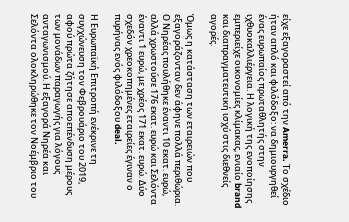είχε εξαγοραστεί από την Amerra. Το σχέδιο ήταν απλό και φιλόδοξο: να δημιουργηθεί ένας ευρωπαίος πρωταθλητής στην ιχθυοκαλλιέργεια. Η λογική της ενοποίησης εμπεριείχε οικονομίες κλίμακας, ενιαίο brand και διαπραγματευτική ισχύ στις διεθνείς αγορές.

Όμως η κατάσταση των εταιρειών που εξαγοράζονταν δεν άφηνε πολλά περιθώρια. Ο Νηρέας πουλήθηκε έναντι 10 εκατ. ευρώ, αλλά χρωστούσε 176 εκατ. ευρώ και Σελόντα έναντι 1 ευρώ, με χρέος 171 εκατ. ευρώ. Δύο σχεδόν χρεοκοπημένες εταιρείες έγιναν ο πυρήνας ενός φιλόδοξου deal.

Η Ευρωπαϊκή Επιτροπή ενέκρινε τη συγχώνευση τον Φεβρουάριο του 2019, αφού πρώτα ζήτησε αποεπένδυση μέρους των μονάδων παραγωγής για λόγους ανταγωνισμού. Η εξαγορά Νηρέα και Σελόντα ολοκληρώθηκε τον Νοέμβριο του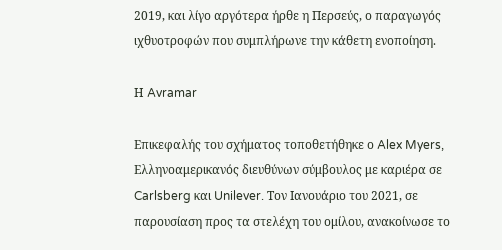2019, και λίγο αργότερα ήρθε η Περσεύς, ο παραγωγός ιχθυοτροφών που συμπλήρωνε την κάθετη ενοποίηση.

Η Avramar

Επικεφαλής του σχήματος τοποθετήθηκε ο Alex Myers, Ελληνοαμερικανός διευθύνων σύμβουλος με καριέρα σε Carlsberg και Unilever. Τον Ιανουάριο του 2021, σε παρουσίαση προς τα στελέχη του ομίλου, ανακοίνωσε το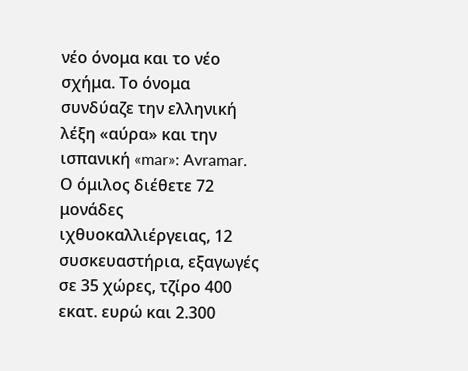νέο όνομα και το νέο σχήμα. Το όνομα συνδύαζε την ελληνική λέξη «αύρα» και την ισπανική «mar»: Avramar. Ο όμιλος διέθετε 72 μονάδες ιχθυοκαλλιέργειας, 12 συσκευαστήρια, εξαγωγές σε 35 χώρες, τζίρο 400 εκατ. ευρώ και 2.300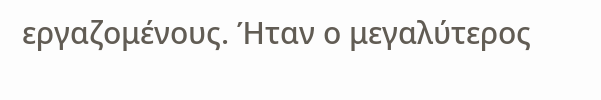εργαζομένους. Ήταν ο μεγαλύτερος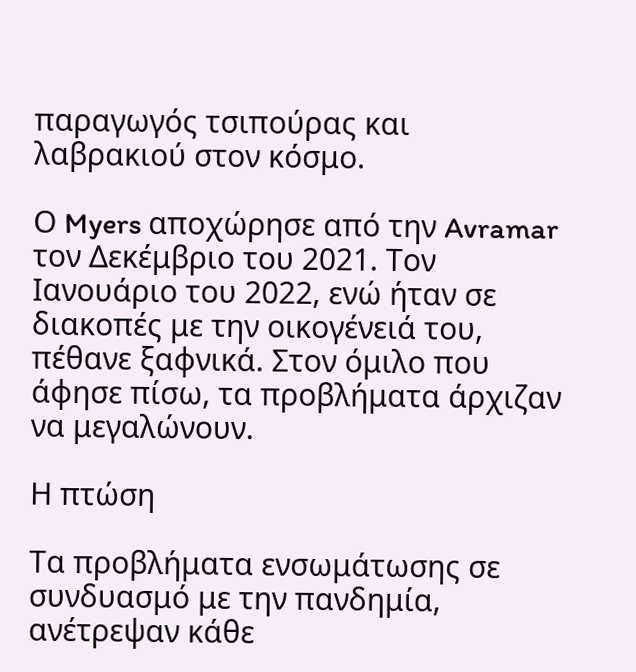παραγωγός τσιπούρας και λαβρακιού στον κόσμο.

Ο Myers αποχώρησε από την Avramar τον Δεκέμβριο του 2021. Τον Ιανουάριο του 2022, ενώ ήταν σε διακοπές με την οικογένειά του, πέθανε ξαφνικά. Στον όμιλο που άφησε πίσω, τα προβλήματα άρχιζαν να μεγαλώνουν.

Η πτώση

Τα προβλήματα ενσωμάτωσης σε συνδυασμό με την πανδημία, ανέτρεψαν κάθε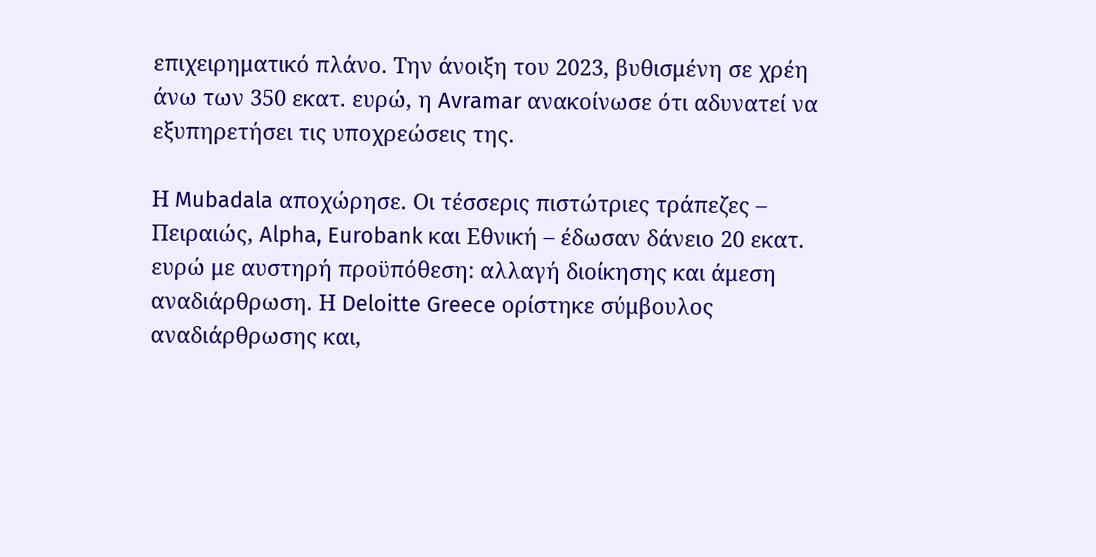επιχειρηματικό πλάνο. Την άνοιξη του 2023, βυθισμένη σε χρέη άνω των 350 εκατ. ευρώ, η Avramar ανακοίνωσε ότι αδυνατεί να εξυπηρετήσει τις υποχρεώσεις της.

Η Mubadala αποχώρησε. Οι τέσσερις πιστώτριες τράπεζες – Πειραιώς, Alpha, Eurobank και Εθνική – έδωσαν δάνειο 20 εκατ. ευρώ με αυστηρή προϋπόθεση: αλλαγή διοίκησης και άμεση αναδιάρθρωση. Η Deloitte Greece ορίστηκε σύμβουλος αναδιάρθρωσης και,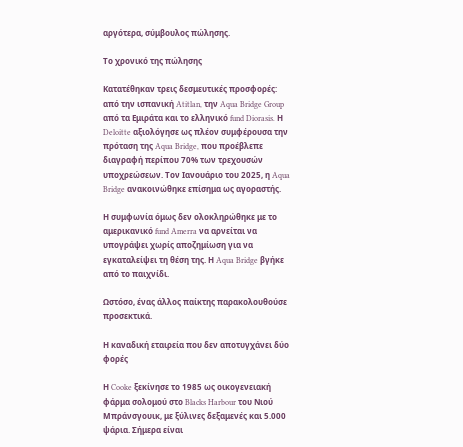αργότερα, σύμβουλος πώλησης.

Το χρονικό της πώλησης

Kατατέθηκαν τρεις δεσμευτικές προσφορές: από την ισπανική Atitlan, την Aqua Bridge Group από τα Εμιράτα και το ελληνικό fund Diorasis. Η Deloitte αξιολόγησε ως πλέον συμφέρουσα την πρόταση της Aqua Bridge, που προέβλεπε διαγραφή περίπου 70% των τρεχουσών υποχρεώσεων. Τον Ιανουάριο του 2025, η Aqua Bridge ανακοινώθηκε επίσημα ως αγοραστής.

Η συμφωνία όμως δεν ολοκληρώθηκε με το αμερικανικό fund Amerra να αρνείται να υπογράψει χωρίς αποζημίωση για να εγκαταλείψει τη θέση της. Η Aqua Bridge βγήκε από το παιχνίδι.

Ωστόσο, ένας άλλος παίκτης παρακολουθούσε προσεκτικά.

Η καναδική εταιρεία που δεν αποτυγχάνει δύο φορές

Η Cooke ξεκίνησε το 1985 ως οικογενειακή φάρμα σολομού στο Blacks Harbour του Νιού Μπράνσγουικ, με ξύλινες δεξαμενές και 5.000 ψάρια. Σήμερα είναι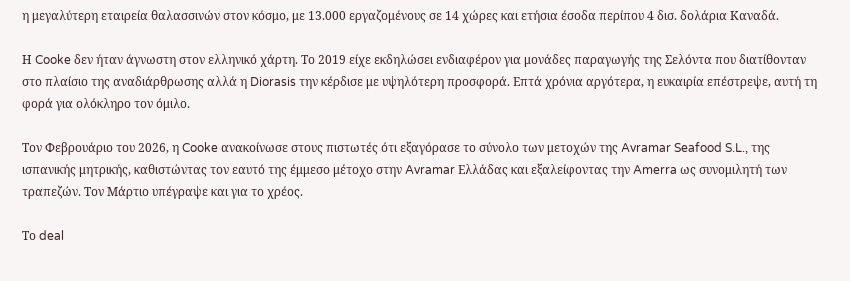η μεγαλύτερη εταιρεία θαλασσινών στον κόσμο, με 13.000 εργαζομένους σε 14 χώρες και ετήσια έσοδα περίπου 4 δισ. δολάρια Καναδά.

Η Cooke δεν ήταν άγνωστη στον ελληνικό χάρτη. Το 2019 είχε εκδηλώσει ενδιαφέρον για μονάδες παραγωγής της Σελόντα που διατίθονταν στο πλαίσιο της αναδιάρθρωσης αλλά η Diorasis την κέρδισε με υψηλότερη προσφορά. Επτά χρόνια αργότερα, η ευκαιρία επέστρεψε, αυτή τη φορά για ολόκληρο τον όμιλο.

Τον Φεβρουάριο του 2026, η Cooke ανακοίνωσε στους πιστωτές ότι εξαγόρασε το σύνολο των μετοχών της Avramar Seafood S.L., της ισπανικής μητρικής, καθιστώντας τον εαυτό της έμμεσο μέτοχο στην Avramar Ελλάδας και εξαλείφοντας την Amerra ως συνομιλητή των τραπεζών. Τον Μάρτιο υπέγραψε και για το χρέος.

Το deal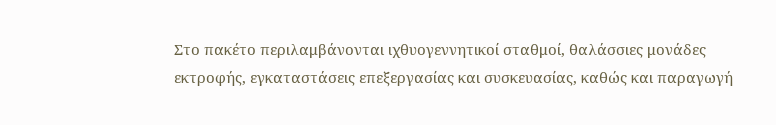Στο πακέτο περιλαμβάνονται ιχθυογεννητικοί σταθμοί, θαλάσσιες μονάδες εκτροφής, εγκαταστάσεις επεξεργασίας και συσκευασίας, καθώς και παραγωγή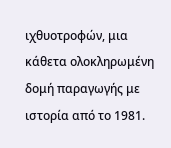ιχθυοτροφών, μια κάθετα ολοκληρωμένη δομή παραγωγής με ιστορία από το 1981.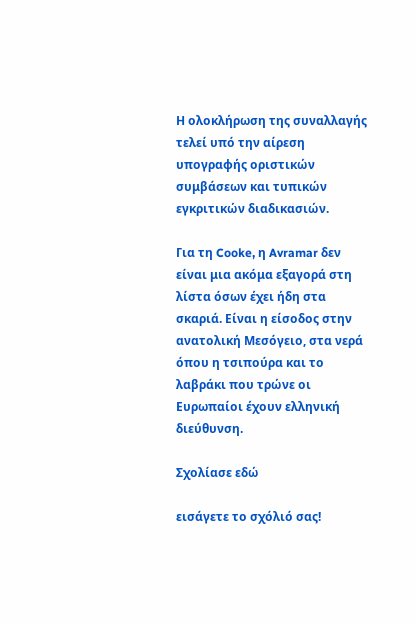Η ολοκλήρωση της συναλλαγής τελεί υπό την αίρεση υπογραφής οριστικών συμβάσεων και τυπικών εγκριτικών διαδικασιών.

Για τη Cooke, η Avramar δεν είναι μια ακόμα εξαγορά στη λίστα όσων έχει ήδη στα σκαριά. Είναι η είσοδος στην ανατολική Μεσόγειο, στα νερά όπου η τσιπούρα και το λαβράκι που τρώνε οι Ευρωπαίοι έχουν ελληνική διεύθυνση.

Σχολίασε εδώ

εισάγετε το σχόλιό σας!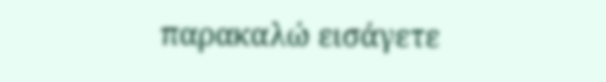παρακαλώ εισάγετε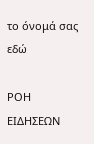το όνομά σας εδώ

ΡΟΗ ΕΙΔΗΣΕΩΝ